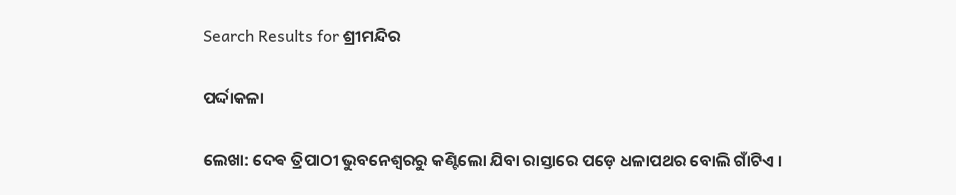Search Results for ଶ୍ରୀମନ୍ଦିର

ପର୍ଦ୍ଦାକଳା

ଲେଖା: ଦେଵ ତ୍ରିପାଠୀ ଭୁବନେଶ୍ୱରରୁ କଣ୍ଟିଲୋ ଯିବା ରାସ୍ତାରେ ପଡ଼େ ଧଳାପଥର ବୋଲି ଗାଁଟିଏ ।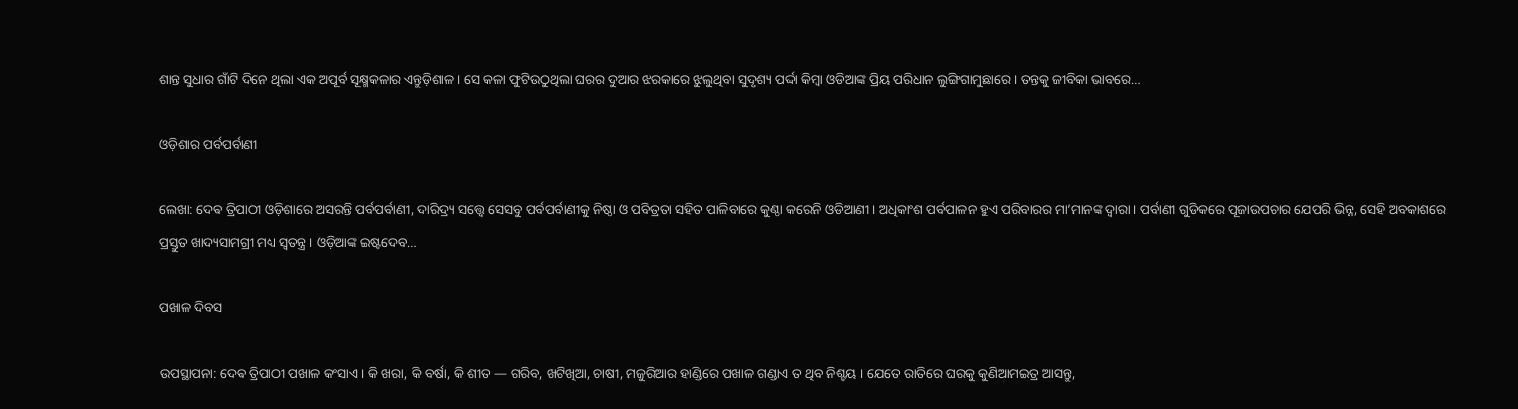ଶାନ୍ତ ସୁଧାର ଗାଁଟି ଦିନେ ଥିଲା ଏକ ଅପୂର୍ବ ସୂକ୍ଷ୍ମକଳାର ଏନ୍ତୁଡ଼ିଶାଳ । ସେ କଳା ଫୁଟିଉଠୁଥିଲା ଘରର ଦୁଆର ଝରକାରେ ଝୁଲୁଥିବା ସୁଦୃଶ୍ୟ ପର୍ଦ୍ଦା କିମ୍ବା ଓଡିଆଙ୍କ ପ୍ରିୟ ପରିଧାନ ଲୁଙ୍ଗିଗାମୁଛାରେ । ତନ୍ତକୁ ଜୀବିକା ଭାବରେ…

ଓଡ଼ିଶାର ପର୍ବପର୍ବାଣୀ

ଲେଖା: ଦେଵ ତ୍ରିପାଠୀ ଓଡ଼ିଶାରେ ଅସରନ୍ତି ପର୍ବପର୍ବାଣୀ, ଦାରିଦ୍ର୍ୟ ସତ୍ତ୍ଵେ ସେସବୁ ପର୍ବପର୍ବାଣୀକୁ ନିଷ୍ଠା ଓ ପବିତ୍ରତା ସହିତ ପାଳିବାରେ କୁଣ୍ଠା କରେନି ଓଡିଆଣୀ । ଅଧିକାଂଶ ପର୍ବପାଳନ ହୁଏ ପରିବାରର ମା’ମାନଙ୍କ ଦ୍ଵାରା । ପର୍ବାଣୀ ଗୁଡିକରେ ପୂଜାଉପଚାର ଯେପରି ଭିନ୍ନ, ସେହି ଅବକାଶରେ ପ୍ରସ୍ତୁତ ଖାଦ୍ୟସାମଗ୍ରୀ ମଧ୍ୟ ସ୍ବତନ୍ତ୍ର । ଓଡ଼ିଆଙ୍କ ଇଷ୍ଟଦେବ…

ପଖାଳ ଦିବସ

ଉପସ୍ଥାପନା: ଦେଵ ତ୍ରିପାଠୀ ପଖାଳ କଂସାଏ । କି ଖରା, କି ବର୍ଷା, କି ଶୀତ — ଗରିବ, ଖଟିଖିଆ, ଚାଷୀ, ମଜୁରିଆର ହାଣ୍ଡିରେ ପଖାଳ ଗଣ୍ଡାଏ ତ ଥିବ ନିଶ୍ଚୟ । ଯେତେ ରାତିରେ ଘରକୁ କୁଣିଆମଇତ୍ର ଆସନ୍ତୁ,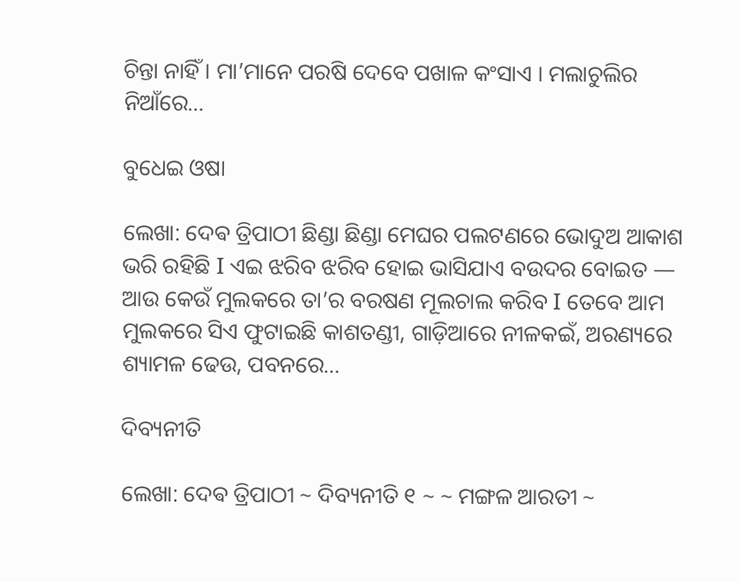ଚିନ୍ତା ନାହିଁ । ମା’ମାନେ ପରଷି ଦେବେ ପଖାଳ କଂସାଏ । ମଲାଚୁଲିର ନିଆଁରେ…

ବୁଧେଇ ଓଷା

ଲେଖା: ଦେଵ ତ୍ରିପାଠୀ ଛିଣ୍ଡା ଛିଣ୍ଡା ମେଘର ପଲଟଣରେ ଭୋଦୁଅ ଆକାଶ ଭରି ରହିଛି I ଏଇ ଝରିବ ଝରିବ ହୋଇ ଭାସିଯାଏ ବଉଦର ବୋଇତ — ଆଉ କେଉଁ ମୁଲକରେ ତା’ର ବରଷଣ ମୂଲଚାଲ କରିବ I ତେବେ ଆମ ମୁଲକରେ ସିଏ ଫୁଟାଇଛି କାଶତଣ୍ଡୀ, ଗାଡ଼ିଆରେ ନୀଳକଇଁ, ଅରଣ୍ୟରେ ଶ୍ୟାମଳ ଢେଉ, ପବନରେ…

ଦିବ୍ୟନୀତି

ଲେଖା: ଦେଵ ତ୍ରିପାଠୀ ~ ଦିବ୍ୟନୀତି ୧ ~ ~ ମଙ୍ଗଳ ଆରତୀ ~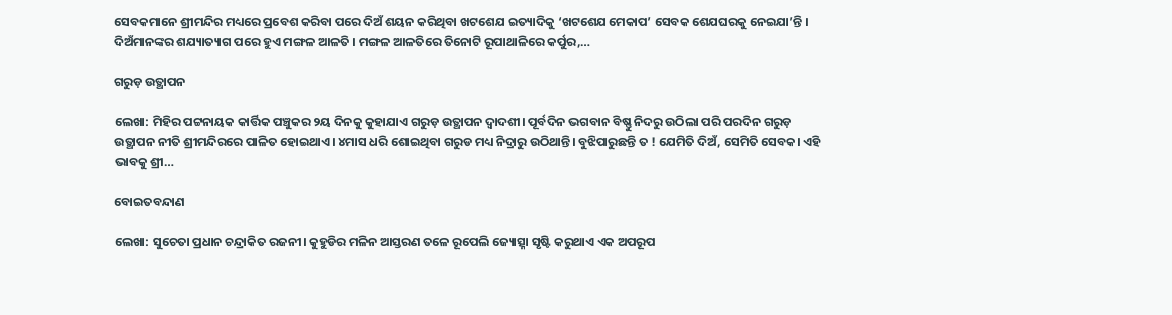ସେବକମାନେ ଶ୍ରୀମନ୍ଦିର ମଧ୍ୟରେ ପ୍ରବେଶ କରିବା ପରେ ଦିଅଁ ଶୟନ କରିଥିବା ଖଟଶେଯ ଇତ୍ୟାଦିକୁ ‘ଖଟଶେଯ ମେକାପ’ ସେବକ ଶେଯଘରକୁ ନେଇଯା’ନ୍ତି । ଦିଅଁମାନଙ୍କର ଶଯ୍ୟାତ୍ୟାଗ ପରେ ହୁଏ ମଙ୍ଗଳ ଆଳତି । ମଙ୍ଗଳ ଆଳତିରେ ତିନୋଟି ରୂପାଥାଳିରେ କର୍ପୁର,…

ଗରୁଡ଼ ଉତ୍ଥାପନ

ଲେଖା: ମିହିର ପଟ୍ଟନାୟକ କାର୍ତ୍ତିକ ପଞ୍ଚୁକର ୨ୟ ଦିନକୁ କୁହାଯାଏ ଗରୁଡ଼ ଉତ୍ଥାପନ ଦ୍ୱାଦଶୀ। ପୂର୍ବଦିନ ଭଗବାନ ବିଷ୍ଣୁ ନିଦରୁ ଉଠିଲା ପରି ପରଦିନ ଗରୁଡ଼ ଉତ୍ଥାପନ ନୀତି ଶ୍ରୀମନ୍ଦିରରେ ପାଳିତ ହୋଇଥାଏ। ୪ମାସ ଧରି ଶୋଇଥିବା ଗରୁଡ ମଧ୍ୟ ନିଦ୍ରାରୁ ଉଠିଥାନ୍ତି। ବୁଝିପାରୁଛନ୍ତି ତ ! ଯେମିତି ଦିଅଁ, ସେମିତି ସେବକ। ଏହି ଭାବକୁ ଶ୍ରୀ…

ବୋଇତବନ୍ଦାଣ

ଲେଖା: ସୁଚେତା ପ୍ରଧାନ ଚନ୍ଦ୍ରାକିତ ରଜନୀ। କୁହୁଡିର ମଳିନ ଆସ୍ତରଣ ତଳେ ରୂପେଲି ଜ୍ୟୋତ୍ସ୍ନା ସୃଷ୍ଟି କରୁଥାଏ ଏକ ଅପରୂପ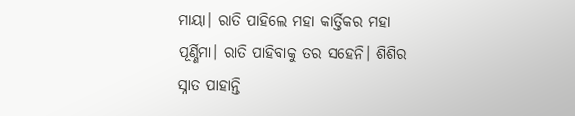ମାୟା। ରାତି ପାହିଲେ ମହା କାର୍ତ୍ତିକର ମହା ପୂର୍ଣ୍ଣିମା। ରାତି ପାହିବାକୁ ତର ସହେନି। ଶିଶିର ସ୍ନାତ ପାହାନ୍ତି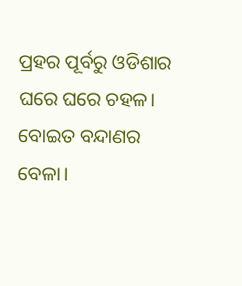ପ୍ରହର ପୂର୍ବରୁ ଓଡିଶାର ଘରେ ଘରେ ଚହଳ। ବୋଇତ ବନ୍ଦାଣର ବେଳା।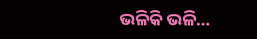ଭଳିକି ଭଳି…